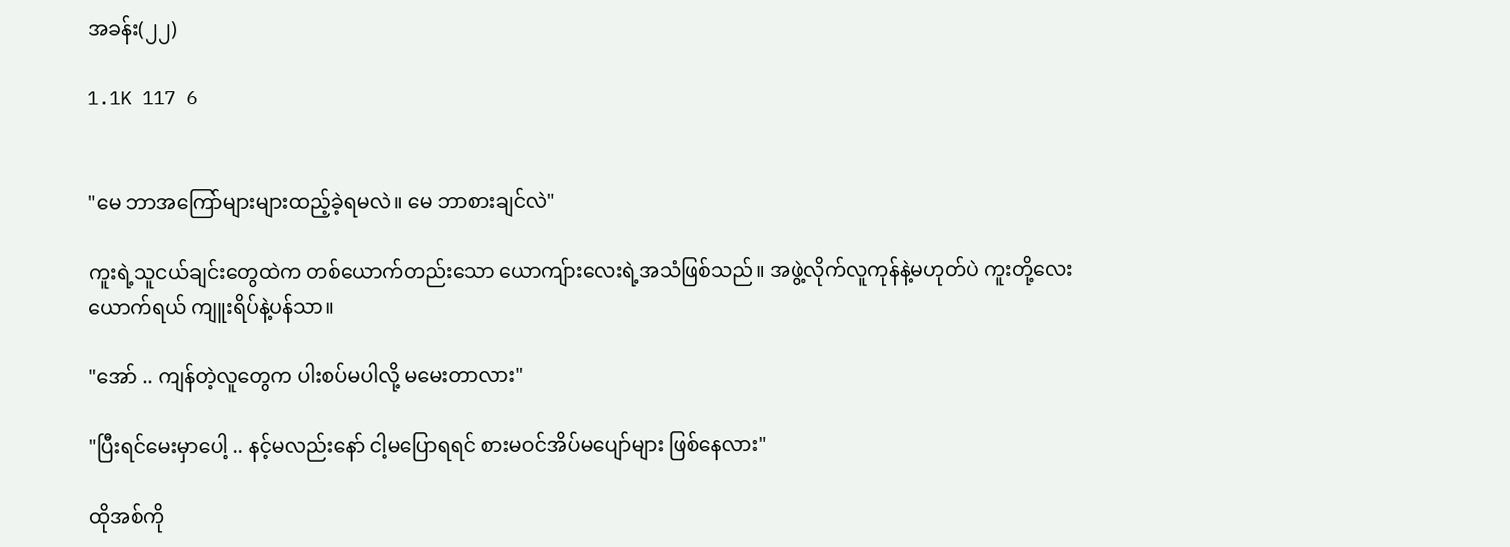အခန်း(၂၂)

1.1K 117 6


"မေ ဘာအကြော်များများထည့်ခဲ့ရမလဲ။ မေ ဘာစားချင်လဲ"

ကူးရဲ့သူငယ်ချင်းတွေထဲက တစ်ယောက်တည်းသော ယောကျ်ားလေးရဲ့အသံဖြစ်သည်။ အဖွဲ့လိုက်လူကုန်နဲ့မဟုတ်ပဲ ကူးတို့လေးယောက်ရယ် ကျူးရိပ်နဲ့ပန်သာ။

"အော် .. ကျန်တဲ့လူတွေက ပါးစပ်မပါလို့ မမေးတာလား"

"ပြီးရင်မေးမှာပေါ့ .. နင့်မလည်းနော် ငါ့မပြောရရင် စားမဝင်အိပ်မပျော်များ ဖြစ်နေလား"

ထိုအစ်ကို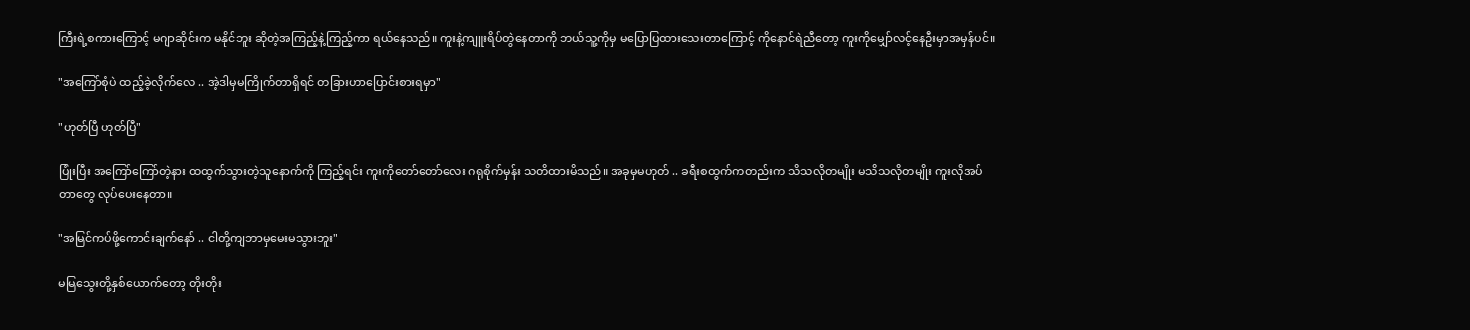ကြီးရဲ့စကားကြောင့် မဂျာဆိုင်းက မနိုင်ဘူး ဆိုတဲ့အကြည့်နဲ့ကြည့်ကာ ရယ်နေသည်။ ကူးနဲ့ကျူးရိပ်တွဲနေတာကို ဘယ်သူ့ကိုမှ မပြောပြထားသေးတာကြောင့် ကိုနောင်ရဲညီတော့ ကူးကိုမျှော်လင့်နေဦးမှာအမှန်ပင်။

"အကြော်စုံပဲ ထည့်ခဲ့လိုက်လေ .. အဲ့ဒါမှမကြိုက်တာရှိရင် တခြားဟာပြောင်းစားရမှာ"

"ဟုတ်ပြီ ဟုတ်ပြီ"

ပြုံးပြီး အကြော်ကြော်တဲ့နား ထထွက်သွားတဲ့သူနောက်ကို ကြည့်ရင်း ကူးကိုတော်တော်လေး ဂရုစိုက်မှန်း သတိထားမိသည်။ အခုမှမဟုတ် .. ခရီးစထွက်ကတည်းက သိသလိုတမျိုး မသိသလိုတမျိုး ကူးလိုအပ်တာတွေ လုပ်ပေးနေတာ။

"အမြင်ကပ်ဖို့ကောင်းချက်နော် .. ငါတို့ကျဘာမှမေးမသွားဘူး"

မမြသွေးတို့နှစ်ယောက်တော့ တိုးတိုး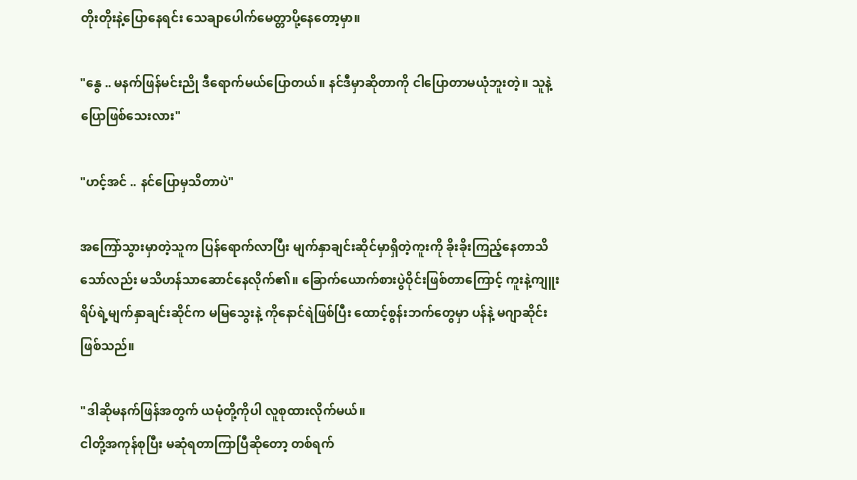တိုးတိုးနဲ့ပြောနေရင်း သေချာပေါက်မေတ္တာပို့နေတော့မှာ။

"နွေ .. မနက်ဖြန်မင်းညို ဒီရောက်မယ်ပြောတယ်။ နင်ဒီမှာဆိုတာကို ငါပြောတာမယုံဘူးတဲ့။ သူနဲ့ပြောဖြစ်သေးလား"

"ဟင့်အင် .. နင်ပြောမှသိတာပဲ"

အကြော်သွားမှာတဲ့သူက ပြန်ရောက်လာပြီး မျက်နှာချင်းဆိုင်မှာရှိတဲ့ကူးကို ခိုးခိုးကြည့်နေတာသိသော်လည်း မသိဟန်သာဆောင်နေလိုက်၏။ ခြောက်ယောက်စားပွဲဝိုင်းဖြစ်တာကြောင့် ကူးနဲ့ကျူးရိပ်ရဲ့မျက်နှာချင်းဆိုင်က မမြသွေးနဲ့ ကိုနောင်ရဲဖြစ်ပြီး ထောင့်စွန်းဘက်တွေမှာ ပန်နဲ့ မဂျာဆိုင်းဖြစ်သည်။

"ဒါဆိုမနက်ဖြန်အတွက် ယမုံတို့ကိုပါ လူစုထားလိုက်မယ်။
ငါတို့အကုန်စုပြီး မဆုံရတာကြာပြီဆိုတော့ တစ်ရက်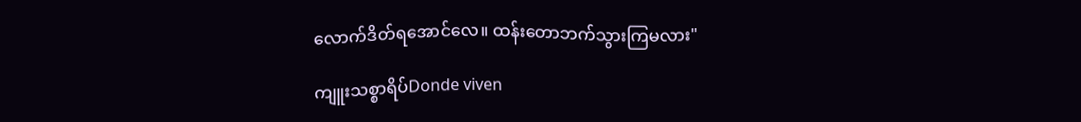လောက်ဒိတ်ရအောင်လေ။ ထန်းတောဘက်သွားကြမလား"

ကျူးသစ္စာရိပ်Donde viven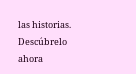las historias. Descúbrelo ahora